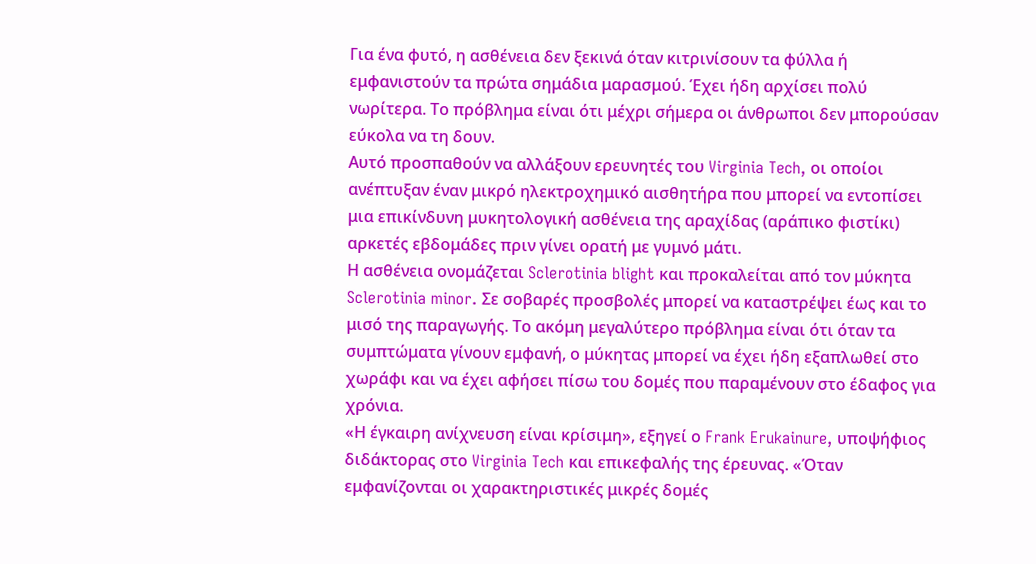Για ένα φυτό, η ασθένεια δεν ξεκινά όταν κιτρινίσουν τα φύλλα ή εμφανιστούν τα πρώτα σημάδια μαρασμού. Έχει ήδη αρχίσει πολύ νωρίτερα. Το πρόβλημα είναι ότι μέχρι σήμερα οι άνθρωποι δεν μπορούσαν εύκολα να τη δουν.
Αυτό προσπαθούν να αλλάξουν ερευνητές του Virginia Tech, οι οποίοι ανέπτυξαν έναν μικρό ηλεκτροχημικό αισθητήρα που μπορεί να εντοπίσει μια επικίνδυνη μυκητολογική ασθένεια της αραχίδας (αράπικο φιστίκι) αρκετές εβδομάδες πριν γίνει ορατή με γυμνό μάτι.
Η ασθένεια ονομάζεται Sclerotinia blight και προκαλείται από τον μύκητα Sclerotinia minor. Σε σοβαρές προσβολές μπορεί να καταστρέψει έως και το μισό της παραγωγής. Το ακόμη μεγαλύτερο πρόβλημα είναι ότι όταν τα συμπτώματα γίνουν εμφανή, ο μύκητας μπορεί να έχει ήδη εξαπλωθεί στο χωράφι και να έχει αφήσει πίσω του δομές που παραμένουν στο έδαφος για χρόνια.
«Η έγκαιρη ανίχνευση είναι κρίσιμη», εξηγεί ο Frank Erukainure, υποψήφιος διδάκτορας στο Virginia Tech και επικεφαλής της έρευνας. «Όταν εμφανίζονται οι χαρακτηριστικές μικρές δομές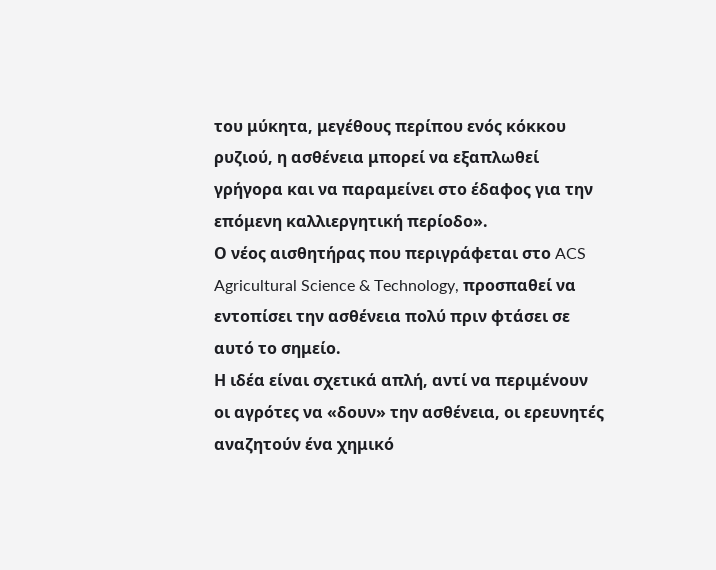του μύκητα, μεγέθους περίπου ενός κόκκου ρυζιού, η ασθένεια μπορεί να εξαπλωθεί γρήγορα και να παραμείνει στο έδαφος για την επόμενη καλλιεργητική περίοδο».
Ο νέος αισθητήρας που περιγράφεται στο ACS Agricultural Science & Technology, προσπαθεί να εντοπίσει την ασθένεια πολύ πριν φτάσει σε αυτό το σημείο.
Η ιδέα είναι σχετικά απλή, αντί να περιμένουν οι αγρότες να «δουν» την ασθένεια, οι ερευνητές αναζητούν ένα χημικό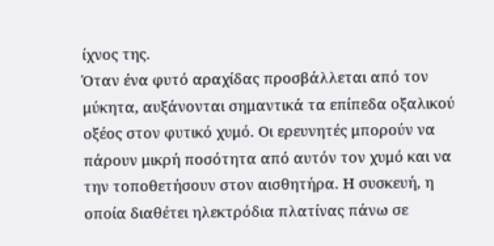ίχνος της.
Όταν ένα φυτό αραχίδας προσβάλλεται από τον μύκητα, αυξάνονται σημαντικά τα επίπεδα οξαλικού οξέος στον φυτικό χυμό. Οι ερευνητές μπορούν να πάρουν μικρή ποσότητα από αυτόν τον χυμό και να την τοποθετήσουν στον αισθητήρα. Η συσκευή, η οποία διαθέτει ηλεκτρόδια πλατίνας πάνω σε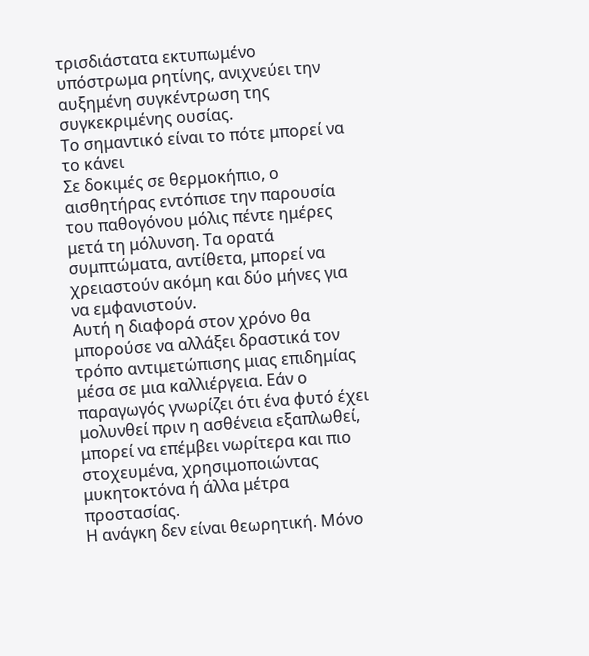τρισδιάστατα εκτυπωμένο υπόστρωμα ρητίνης, ανιχνεύει την αυξημένη συγκέντρωση της συγκεκριμένης ουσίας.
Το σημαντικό είναι το πότε μπορεί να το κάνει
Σε δοκιμές σε θερμοκήπιο, ο αισθητήρας εντόπισε την παρουσία του παθογόνου μόλις πέντε ημέρες μετά τη μόλυνση. Τα ορατά συμπτώματα, αντίθετα, μπορεί να χρειαστούν ακόμη και δύο μήνες για να εμφανιστούν.
Αυτή η διαφορά στον χρόνο θα μπορούσε να αλλάξει δραστικά τον τρόπο αντιμετώπισης μιας επιδημίας μέσα σε μια καλλιέργεια. Εάν ο παραγωγός γνωρίζει ότι ένα φυτό έχει μολυνθεί πριν η ασθένεια εξαπλωθεί, μπορεί να επέμβει νωρίτερα και πιο στοχευμένα, χρησιμοποιώντας μυκητοκτόνα ή άλλα μέτρα προστασίας.
Η ανάγκη δεν είναι θεωρητική. Μόνο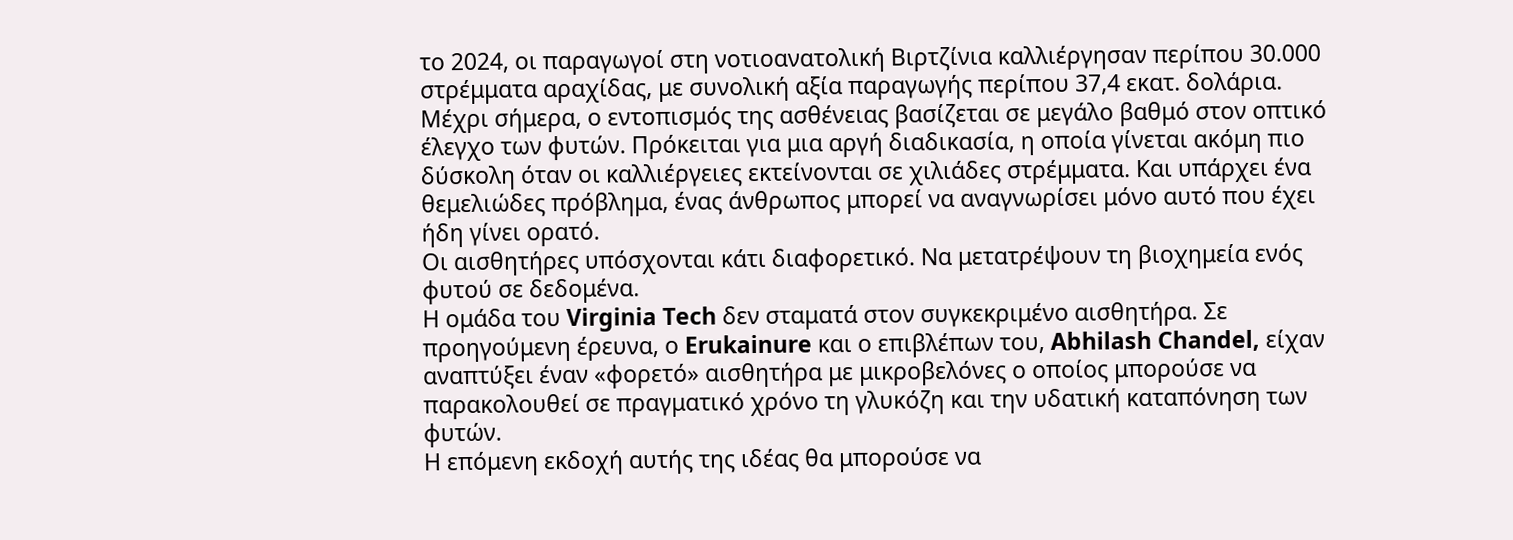το 2024, οι παραγωγοί στη νοτιοανατολική Βιρτζίνια καλλιέργησαν περίπου 30.000 στρέμματα αραχίδας, με συνολική αξία παραγωγής περίπου 37,4 εκατ. δολάρια.
Μέχρι σήμερα, ο εντοπισμός της ασθένειας βασίζεται σε μεγάλο βαθμό στον οπτικό έλεγχο των φυτών. Πρόκειται για μια αργή διαδικασία, η οποία γίνεται ακόμη πιο δύσκολη όταν οι καλλιέργειες εκτείνονται σε χιλιάδες στρέμματα. Και υπάρχει ένα θεμελιώδες πρόβλημα, ένας άνθρωπος μπορεί να αναγνωρίσει μόνο αυτό που έχει ήδη γίνει ορατό.
Οι αισθητήρες υπόσχονται κάτι διαφορετικό. Να μετατρέψουν τη βιοχημεία ενός φυτού σε δεδομένα.
Η ομάδα του Virginia Tech δεν σταματά στον συγκεκριμένο αισθητήρα. Σε προηγούμενη έρευνα, ο Erukainure και ο επιβλέπων του, Abhilash Chandel, είχαν αναπτύξει έναν «φορετό» αισθητήρα με μικροβελόνες ο οποίος μπορούσε να παρακολουθεί σε πραγματικό χρόνο τη γλυκόζη και την υδατική καταπόνηση των φυτών.
Η επόμενη εκδοχή αυτής της ιδέας θα μπορούσε να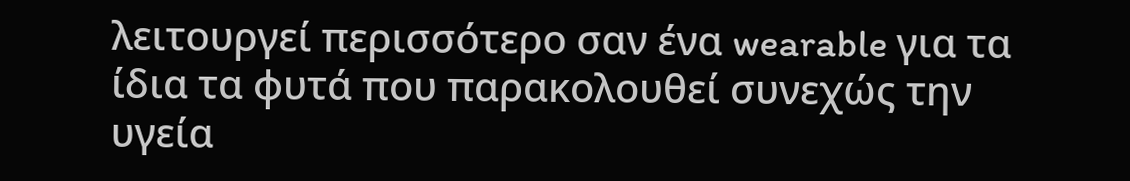λειτουργεί περισσότερο σαν ένα wearable για τα ίδια τα φυτά που παρακολουθεί συνεχώς την υγεία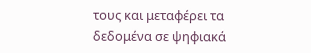τους και μεταφέρει τα δεδομένα σε ψηφιακά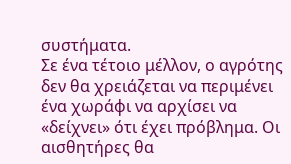συστήματα.
Σε ένα τέτοιο μέλλον, ο αγρότης δεν θα χρειάζεται να περιμένει ένα χωράφι να αρχίσει να «δείχνει» ότι έχει πρόβλημα. Οι αισθητήρες θα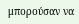μπορούσαν να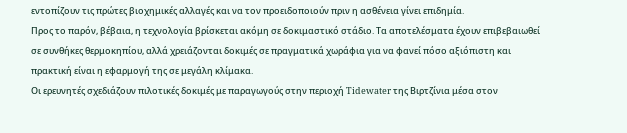εντοπίζουν τις πρώτες βιοχημικές αλλαγές και να τον προειδοποιούν πριν η ασθένεια γίνει επιδημία.
Προς το παρόν, βέβαια, η τεχνολογία βρίσκεται ακόμη σε δοκιμαστικό στάδιο. Τα αποτελέσματα έχουν επιβεβαιωθεί σε συνθήκες θερμοκηπίου, αλλά χρειάζονται δοκιμές σε πραγματικά χωράφια για να φανεί πόσο αξιόπιστη και πρακτική είναι η εφαρμογή της σε μεγάλη κλίμακα.
Οι ερευνητές σχεδιάζουν πιλοτικές δοκιμές με παραγωγούς στην περιοχή Tidewater της Βιρτζίνια μέσα στον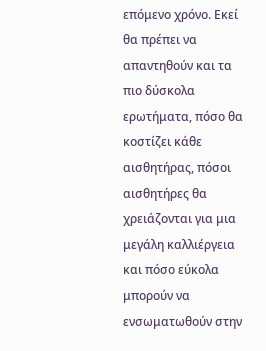επόμενο χρόνο. Εκεί θα πρέπει να απαντηθούν και τα πιο δύσκολα ερωτήματα, πόσο θα κοστίζει κάθε αισθητήρας, πόσοι αισθητήρες θα χρειάζονται για μια μεγάλη καλλιέργεια και πόσο εύκολα μπορούν να ενσωματωθούν στην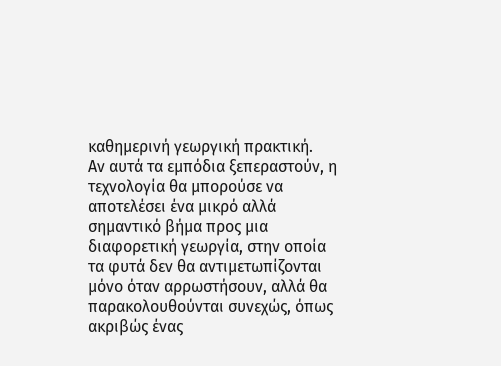καθημερινή γεωργική πρακτική.
Αν αυτά τα εμπόδια ξεπεραστούν, η τεχνολογία θα μπορούσε να αποτελέσει ένα μικρό αλλά σημαντικό βήμα προς μια διαφορετική γεωργία, στην οποία τα φυτά δεν θα αντιμετωπίζονται μόνο όταν αρρωστήσουν, αλλά θα παρακολουθούνται συνεχώς, όπως ακριβώς ένας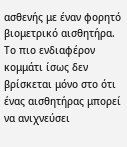ασθενής με έναν φορητό βιομετρικό αισθητήρα.
Το πιο ενδιαφέρον κομμάτι ίσως δεν βρίσκεται μόνο στο ότι ένας αισθητήρας μπορεί να ανιχνεύσει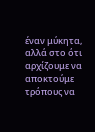έναν μύκητα, αλλά στο ότι αρχίζουμε να αποκτούμε τρόπους να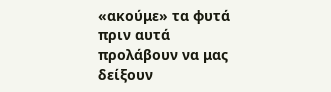«ακούμε» τα φυτά πριν αυτά προλάβουν να μας δείξουν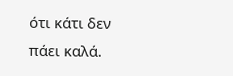ότι κάτι δεν πάει καλά.